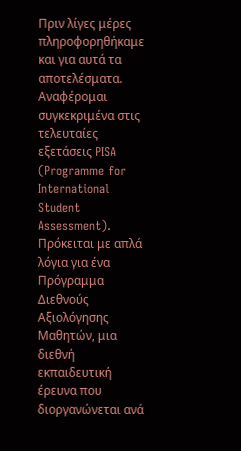Πριν λίγες μέρες πληροφορηθήκαμε και για αυτά τα αποτελέσματα. Αναφέρομαι συγκεκριμένα στις τελευταίες εξετάσεις PISA (Programme for International Student Assessment). Πρόκειται με απλά λόγια για ένα Πρόγραμμα Διεθνούς Αξιολόγησης Μαθητών, μια διεθνή εκπαιδευτική έρευνα που διοργανώνεται ανά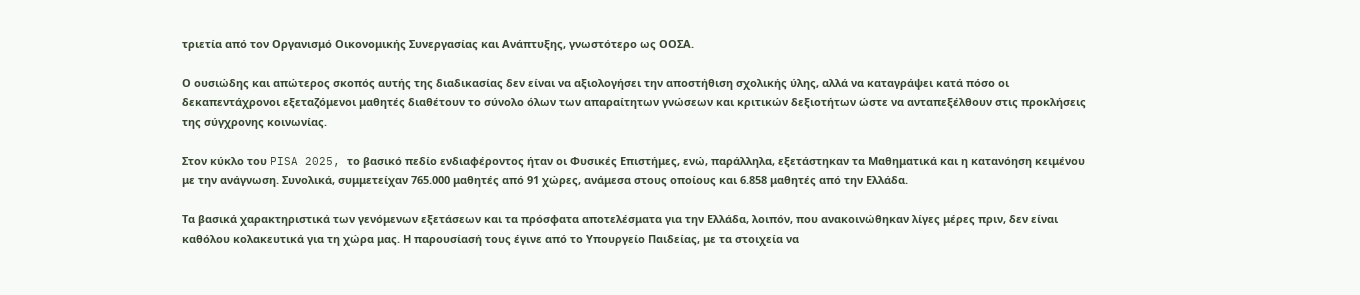τριετία από τον Οργανισμό Οικονομικής Συνεργασίας και Ανάπτυξης, γνωστότερο ως ΟΟΣΑ.

Ο ουσιώδης και απώτερος σκοπός αυτής της διαδικασίας δεν είναι να αξιολογήσει την αποστήθιση σχολικής ύλης, αλλά να καταγράψει κατά πόσο οι δεκαπεντάχρονοι εξεταζόμενοι μαθητές διαθέτουν το σύνολο όλων των απαραίτητων γνώσεων και κριτικών δεξιοτήτων ώστε να ανταπεξέλθουν στις προκλήσεις της σύγχρονης κοινωνίας.

Στον κύκλο του PISA 2025, το βασικό πεδίο ενδιαφέροντος ήταν οι Φυσικές Επιστήμες, ενώ, παράλληλα, εξετάστηκαν τα Μαθηματικά και η κατανόηση κειμένου με την ανάγνωση. Συνολικά, συμμετείχαν 765.000 μαθητές από 91 χώρες, ανάμεσα στους οποίους και 6.858 μαθητές από την Ελλάδα.

Τα βασικά χαρακτηριστικά των γενόμενων εξετάσεων και τα πρόσφατα αποτελέσματα για την Ελλάδα, λοιπόν, που ανακοινώθηκαν λίγες μέρες πριν, δεν είναι καθόλου κολακευτικά για τη χώρα μας. Η παρουσίασή τους έγινε από το Υπουργείο Παιδείας, με τα στοιχεία να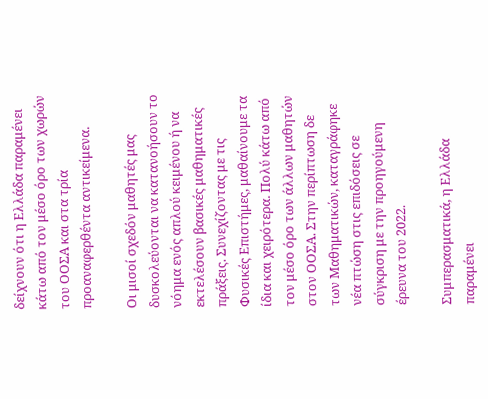δείχνουν ότι η Ελλάδα παραμένει κάτω από τον μέσο όρο των χωρών του ΟΟΣΑ και στα τρία προαναφερθέντα αντικείμενα.

Οι μισοί σχεδόν μαθητές μας δυσκολεύονται να κατανοήσουν το νόημα ενός απλού κειμένου ή να εκτελέσουν βασικές μαθηματικές πράξεις. Συνεχίζοντας με τις Φυσικές Επιστήμες, μαθαίνουμε τα ίδια και χειρότερα. Πολύ κάτω από τον μέσο όρο των άλλων μαθητών στον ΟΟΣΑ. Στην περίπτωση δε των Μαθηματικών, καταγράφηκε νέα πτώση στις επιδόσεις σε σύγκριση με την προηγούμενη έρευνα του 2022.

Συμπερασματικά, η Ελλάδα παραμένει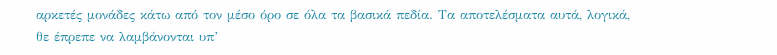αρκετές μονάδες κάτω από τον μέσο όρο σε όλα τα βασικά πεδία. Τα αποτελέσματα αυτά, λογικά, θε έπρεπε να λαμβάνονται υπ’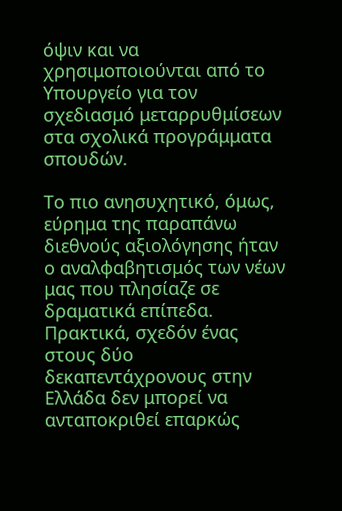όψιν και να χρησιμοποιούνται από το Υπουργείο για τον σχεδιασμό μεταρρυθμίσεων στα σχολικά προγράμματα σπουδών.

Το πιο ανησυχητικό, όμως, εύρημα της παραπάνω διεθνούς αξιολόγησης ήταν ο αναλφαβητισμός των νέων μας που πλησίαζε σε δραματικά επίπεδα. Πρακτικά, σχεδόν ένας στους δύο δεκαπεντάχρονους στην Ελλάδα δεν μπορεί να ανταποκριθεί επαρκώς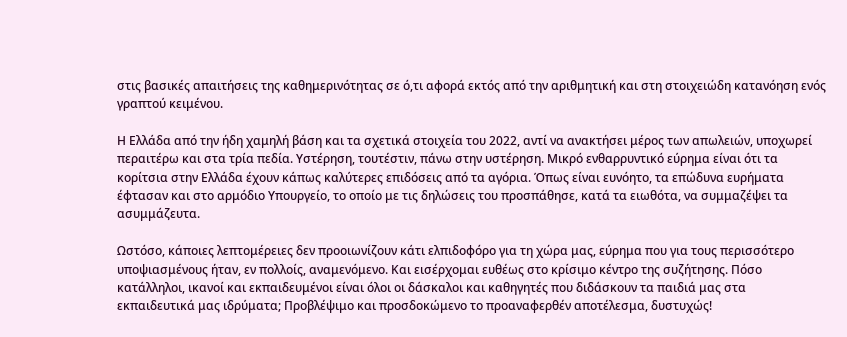στις βασικές απαιτήσεις της καθημερινότητας σε ό,τι αφορά εκτός από την αριθμητική και στη στοιχειώδη κατανόηση ενός γραπτού κειμένου.

Η Ελλάδα από την ήδη χαμηλή βάση και τα σχετικά στοιχεία του 2022, αντί να ανακτήσει μέρος των απωλειών, υποχωρεί περαιτέρω και στα τρία πεδία. Υστέρηση, τουτέστιν, πάνω στην υστέρηση. Μικρό ενθαρρυντικό εύρημα είναι ότι τα κορίτσια στην Ελλάδα έχουν κάπως καλύτερες επιδόσεις από τα αγόρια. Όπως είναι ευνόητο, τα επώδυνα ευρήματα έφτασαν και στο αρμόδιο Υπουργείο, το οποίο με τις δηλώσεις του προσπάθησε, κατά τα ειωθότα, να συμμαζέψει τα ασυμμάζευτα.

Ωστόσο, κάποιες λεπτομέρειες δεν προοιωνίζουν κάτι ελπιδοφόρο για τη χώρα μας, εύρημα που για τους περισσότερο υποψιασμένους ήταν, εν πολλοίς, αναμενόμενο. Και εισέρχομαι ευθέως στο κρίσιμο κέντρο της συζήτησης. Πόσο κατάλληλοι, ικανοί και εκπαιδευμένοι είναι όλοι οι δάσκαλοι και καθηγητές που διδάσκουν τα παιδιά μας στα εκπαιδευτικά μας ιδρύματα; Προβλέψιμο και προσδοκώμενο το προαναφερθέν αποτέλεσμα, δυστυχώς!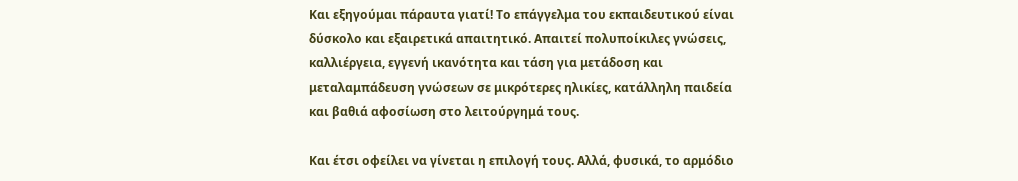Και εξηγούμαι πάραυτα γιατί! Το επάγγελμα του εκπαιδευτικού είναι δύσκολο και εξαιρετικά απαιτητικό. Απαιτεί πολυποίκιλες γνώσεις, καλλιέργεια, εγγενή ικανότητα και τάση για μετάδοση και μεταλαμπάδευση γνώσεων σε μικρότερες ηλικίες, κατάλληλη παιδεία και βαθιά αφοσίωση στο λειτούργημά τους.

Και έτσι οφείλει να γίνεται η επιλογή τους. Αλλά, φυσικά, το αρμόδιο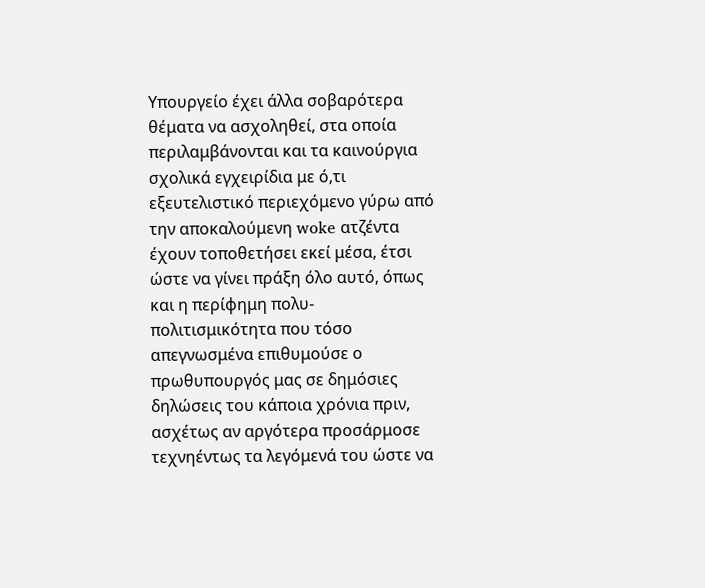Υπουργείο έχει άλλα σοβαρότερα θέματα να ασχοληθεί, στα οποία περιλαμβάνονται και τα καινούργια σχολικά εγχειρίδια με ό,τι εξευτελιστικό περιεχόμενο γύρω από την αποκαλούμενη woke ατζέντα έχουν τοποθετήσει εκεί μέσα, έτσι ώστε να γίνει πράξη όλο αυτό, όπως και η περίφημη πολυ-πολιτισμικότητα που τόσο απεγνωσμένα επιθυμούσε ο πρωθυπουργός μας σε δημόσιες δηλώσεις του κάποια χρόνια πριν, ασχέτως αν αργότερα προσάρμοσε τεχνηέντως τα λεγόμενά του ώστε να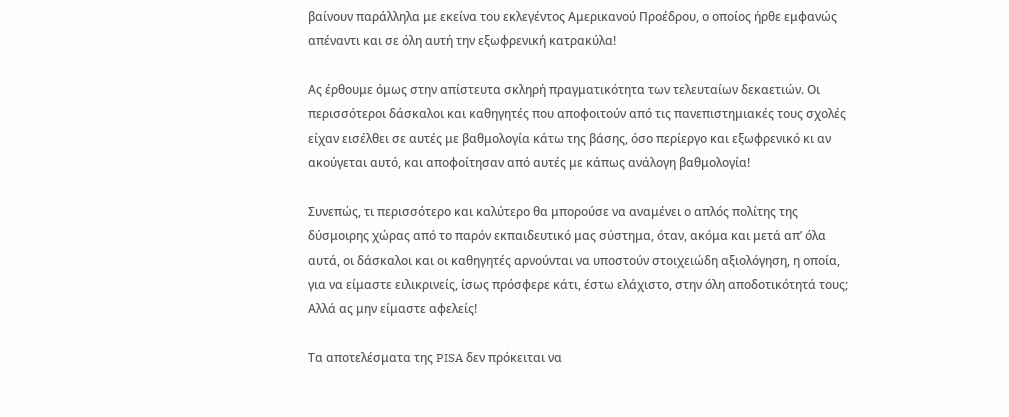βαίνουν παράλληλα με εκείνα του εκλεγέντος Αμερικανού Προέδρου, ο οποίος ήρθε εμφανώς απέναντι και σε όλη αυτή την εξωφρενική κατρακύλα!

Ας έρθουμε όμως στην απίστευτα σκληρή πραγματικότητα των τελευταίων δεκαετιών. Οι περισσότεροι δάσκαλοι και καθηγητές που αποφοιτούν από τις πανεπιστημιακές τους σχολές είχαν εισέλθει σε αυτές με βαθμολογία κάτω της βάσης, όσο περίεργο και εξωφρενικό κι αν ακούγεται αυτό, και αποφοίτησαν από αυτές με κάπως ανάλογη βαθμολογία!

Συνεπώς, τι περισσότερο και καλύτερο θα μπορούσε να αναμένει ο απλός πολίτης της δύσμοιρης χώρας από το παρόν εκπαιδευτικό μας σύστημα, όταν, ακόμα και μετά απ’ όλα αυτά, οι δάσκαλοι και οι καθηγητές αρνούνται να υποστούν στοιχειώδη αξιολόγηση, η οποία, για να είμαστε ειλικρινείς, ίσως πρόσφερε κάτι, έστω ελάχιστο, στην όλη αποδοτικότητά τους; Αλλά ας μην είμαστε αφελείς!

Τα αποτελέσματα της PISA δεν πρόκειται να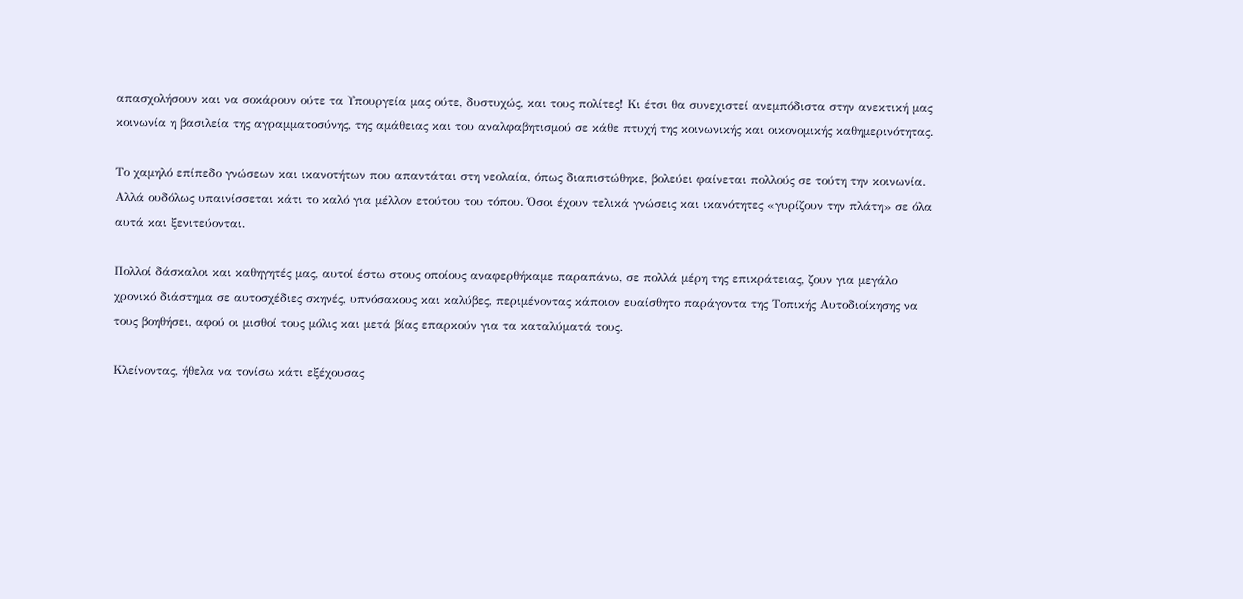απασχολήσουν και να σοκάρουν ούτε τα Υπουργεία μας ούτε, δυστυχώς, και τους πολίτες! Κι έτσι θα συνεχιστεί ανεμπόδιστα στην ανεκτική μας κοινωνία η βασιλεία της αγραμματοσύνης, της αμάθειας και του αναλφαβητισμού σε κάθε πτυχή της κοινωνικής και οικονομικής καθημερινότητας.

Το χαμηλό επίπεδο γνώσεων και ικανοτήτων που απαντάται στη νεολαία, όπως διαπιστώθηκε, βολεύει φαίνεται πολλούς σε τούτη την κοινωνία. Αλλά ουδόλως υπαινίσσεται κάτι το καλό για μέλλον ετούτου του τόπου. Όσοι έχουν τελικά γνώσεις και ικανότητες «γυρίζουν την πλάτη» σε όλα αυτά και ξενιτεύονται.

Πολλοί δάσκαλοι και καθηγητές μας, αυτοί έστω στους οποίους αναφερθήκαμε παραπάνω, σε πολλά μέρη της επικράτειας, ζουν για μεγάλο χρονικό διάστημα σε αυτοσχέδιες σκηνές, υπνόσακους και καλύβες, περιμένοντας κάποιον ευαίσθητο παράγοντα της Τοπικής Αυτοδιοίκησης να τους βοηθήσει, αφού οι μισθοί τους μόλις και μετά βίας επαρκούν για τα καταλύματά τους.

Κλείνοντας, ήθελα να τονίσω κάτι εξέχουσας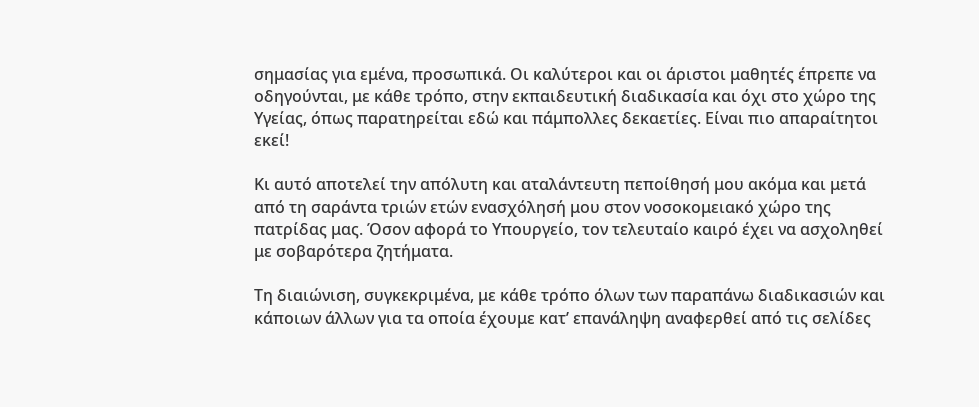σημασίας για εμένα, προσωπικά. Οι καλύτεροι και οι άριστοι μαθητές έπρεπε να οδηγούνται, με κάθε τρόπο, στην εκπαιδευτική διαδικασία και όχι στο χώρο της Υγείας, όπως παρατηρείται εδώ και πάμπολλες δεκαετίες. Είναι πιο απαραίτητοι εκεί!

Κι αυτό αποτελεί την απόλυτη και αταλάντευτη πεποίθησή μου ακόμα και μετά από τη σαράντα τριών ετών ενασχόλησή μου στον νοσοκομειακό χώρο της πατρίδας μας. Όσον αφορά το Υπουργείο, τον τελευταίο καιρό έχει να ασχοληθεί με σοβαρότερα ζητήματα.

Τη διαιώνιση, συγκεκριμένα, με κάθε τρόπο όλων των παραπάνω διαδικασιών και κάποιων άλλων για τα οποία έχουμε κατ’ επανάληψη αναφερθεί από τις σελίδες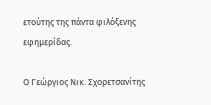ετούτης της πάντα φιλόξενης εφημερίδας.

Ο Γεώργιος Νικ. Σχορετσανίτης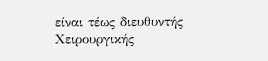είναι τέως διευθυντής Χειρουργικής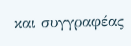και συγγραφέας